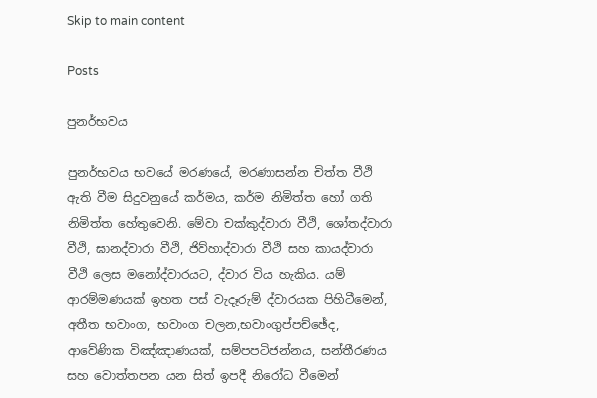Skip to main content

Posts

පුනර්භවය

පුනර්භවය භවයේ මරණයේ, මරණාසන්න චිත්ත වීථි ඇති වීම සිදුවනුයේ කර්මය, කර්ම නිමිත්ත හෝ ගති නිමිත්ත හේතුවෙනි. මේවා චක්කුද්වාරා වීථි, ශෝතද්වාරා වීථි, ඝානද්වාරා වීථි, ජිව්හාද්වාරා වීථි සහ කායද්වාරා වීථි ලෙස මනෝද්වාරයට, ද්වාර විය හැකිය. යම් ආරම්මණයක් ඉහත පස් වැදෑරුම් ද්වාරයක පිහිටීමෙන්, අතීත භවාංග, භවාංග චලන,භවාංගුප්පච්ඡේද, ආවේණික විඤ්ඤාණයක්, සම්පපටිජන්නය, සන්තීරණය සහ වොත්තපන යන සිත් ඉපදී නිරෝධ වීමෙන්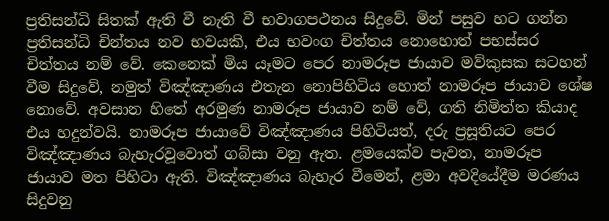ප්‍රතිසන්ධි සිතක් ඇති වී නැති වී භවාගපථනය සිදුවේ. මින් පසුව හට ගන්න ප්‍රතිසන්ධි චින්තය නව භවයකි, එය භවංග චිත්තය නොහොත් පභස්සර චිත්තය නම් වේ. කෙනෙක් මිය යෑමට පෙර නාමරූප ජායාව මව්කුසක සටහන් වීම සිදුවේ, නමුත් විඤ්ඤාණය එතැන නොපිහිටිය හොත් නාමරූප ජායාව ශේෂ නොවේ. අවසාන හිතේ අරමුණ නාමරූප ජායාව නම් වේ, ගති නිමිත්ත කියාද එය හදුන්වයි. නාමරූප ජායාවේ විඤ්ඤාණය පිහිටියත්, දරු ප්‍රසූතියට පෙර විඤ්ඤාණය බැහැරවූවොත් ගබ්සා වනු ඇත. ළමයෙක්ව පැවත, නාමරූප ජායාව මත පිහිටා ඇති. විඤ්ඤාණය බැහැර වීමෙන්, ළමා අවදියේදීම මරණය සිදුවනු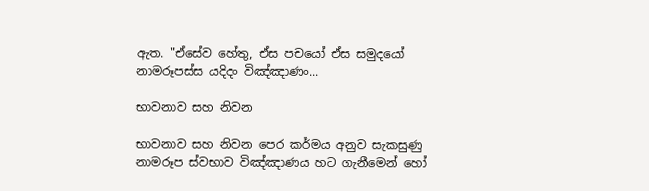ඇත. "ඒසේව හේතු, ඒස පචයෝ ඒස සමුදයෝ නාමරූපස්ස යදිදං විඤ්ඤාණං...

භාවනාව සහ නිවන

භාවනාව සහ නිවන පෙර කර්මය අනුව සැකසුණු නාමරූප ස්වභාව විඤ්ඤාණය හට ගැනීමෙන් හෝ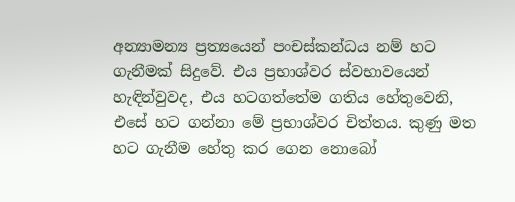අන්‍යාමන්‍ය ප්‍රත්‍යයෙන් පංචස්කන්ධය නම් හට ගැනීමක් සිදුවේ. එය ප්‍රභාශ්වර ස්වභාවයෙන් හැඳින්වුවද, එය හටගත්තේම ගතිය හේතුවෙනි, එසේ හට ගන්නා මේ ප්‍රභාශ්වර චිත්තය. කුණු මත හට ගැනීම හේතු කර ගෙන නොබෝ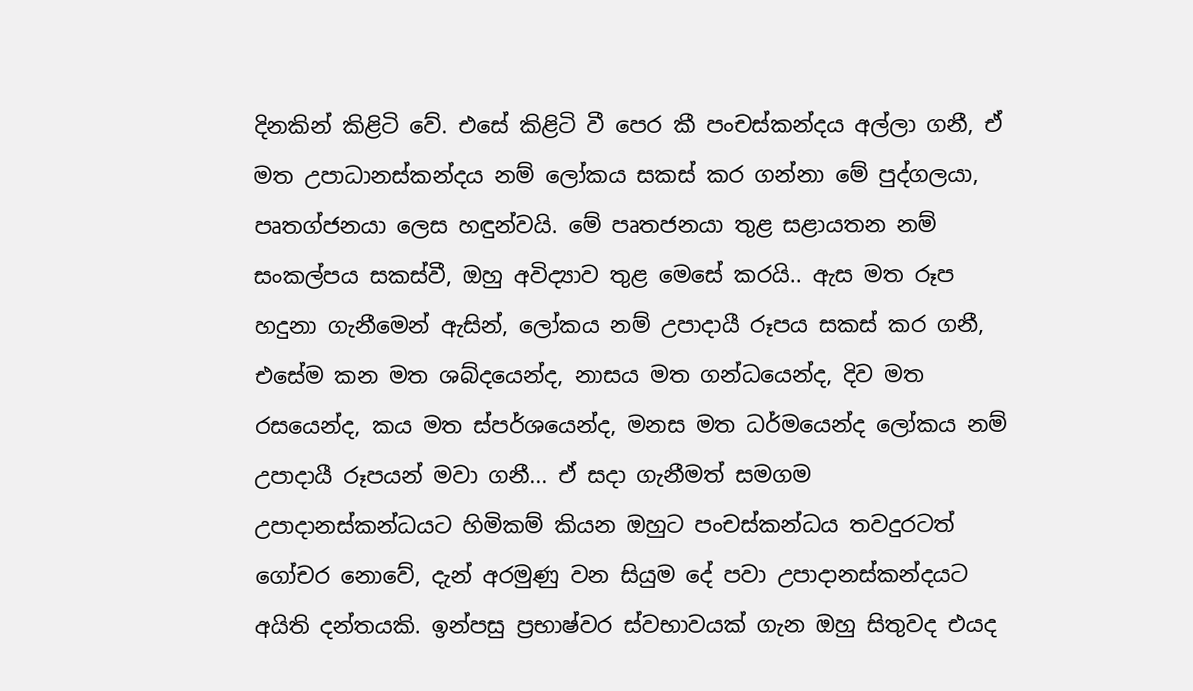දිනකින් කිළිටි වේ. එසේ කිළිටි වී පෙර කී පංචස්කන්දය අල්ලා ගනී, ඒ මත උපාධානස්කන්දය නම් ලෝකය සකස් කර ගන්නා මේ පුද්ගලයා, පෘතග්ජනයා ලෙස හඳුන්වයි. මේ පෘතජනයා තුළ සළායතන නම් සංකල්පය සකස්වී, ඔහු අවිද්‍යාව තුළ මෙසේ කරයි.. ඇස මත රූප හදුනා ගැනීමෙන් ඇසින්, ලෝකය නම් උපාදායී රූපය සකස් කර ගනී, එසේම කන මත ශබ්දයෙන්ද, නාසය මත ගන්ධයෙන්ද, දිව මත රසයෙන්ද, කය මත ස්පර්ශයෙන්ද, මනස මත ධර්මයෙන්ද ලෝකය නම් උපාදායී රූපයන් මවා ගනී... ඒ සදා ගැනීමත් සමගම උපාදානස්කන්ධයට හිමිකම් කියන ඔහුට පංචස්කන්ධය තවදුරටත් ගෝචර නොවේ, දැන් අරමුණු වන සියුම දේ පවා උපාදානස්කන්දයට අයිති දන්තයකි. ඉන්පසු ප්‍රභාෂ්වර ස්වභාවයක් ගැන ඔහු සිතුවද එයද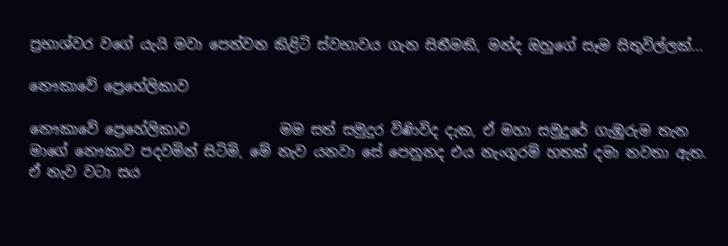ප්‍රභාශ්වර වගේ යැයි මවා පෙන්වන කිළිටි ස්වභාවය ගැන සිතීමකි, මන්ද ඔහුගේ සෑම සිතුවිල්ලක්...

නෞකාවේ ප්‍රෙහේලිකාව

නෞකාවේ ප්‍රෙහේලිකාව             මම සත් සමුදුර විණිවිද දැක, ඒ මහා සමුදුරේ ගැඹුරුම තැන මාගේ නෞකාව පදවමින් සිටිමි, මේ නැව යනවා සේ පෙනුනද එය නැංගුරම් හතක් දමා නවතා ඇත. ඒ නැව වටා සය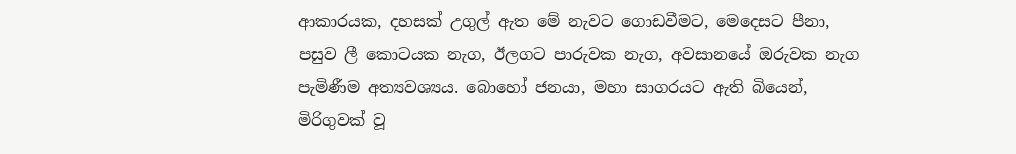ආකාරයක, දහසක් උගුල් ඇත මේ නැවට ගොඩවීමට, මෙදෙසට පීනා, පසුව ලී කොටයක නැග, ඊලගට පාරුවක නැග, අවසානයේ ඔරුවක නැග පැමිණීම අත්‍යවශ්‍යය. බොහෝ ජනයා, මහා සාගරයට ඇති බියෙන්, මිරිගුවක් වූ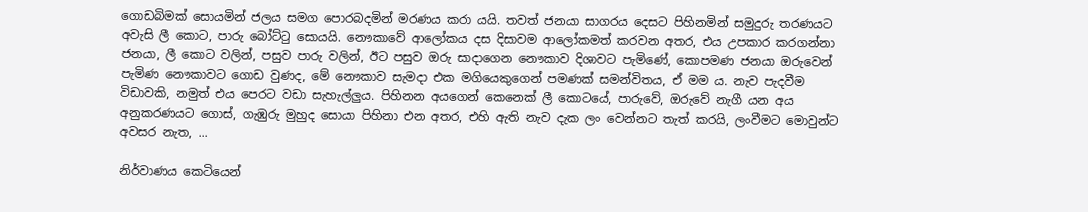ගොඩබිමක් සොයමින් ජලය සමග පොරබදමින් මරණය කරා යයි. තවත් ජනයා සාගරය දෙසට පිහිනමින් සමුදුරු තරණයට අවැසි ලී කොට, පාරු බෝට්ටු සොයයි. නෞකාවේ ආලෝකය දස දිසාවම ආලෝකමත් කරවන අතර, එය උපකාර කරගන්නා ජනයා, ලී කොට වලින්, පසුව පාරු වලින්, ඊට පසුව ඔරු සාදාගෙන නෞකාව දිශාවට පැමිණේ, කොපමණ ජනයා ඔරුවෙන් පැමිණ නෞකාවට ගොඩ වුණද, මේ නෞකාව සැමදා එක මගියෙකුගෙන් පමණක් සමන්විතය, ඒ මම ය. නැව පැදවීම විඩාවකි, නමුත් එය පෙරට වඩා සැහැල්ලුය. පිහිනන අයගෙන් කෙනෙක් ලී කොටයේ, පාරුවේ, ඔරුවේ නැගී යන අය අනුකරණයට ගොස්, ගැඹුරු මුහුද සොයා පිහිනා එන අතර, එහි ඇති නැව දැක ලං වෙන්නට තැත් කරයි, ලංවීමට මොවුන්ට අවසර නැත, ...

නිර්වාණය කෙටියෙන්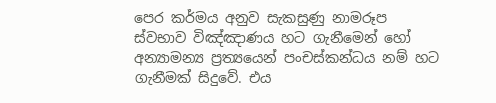පෙර කර්මය අනුව සැකසුණු නාමරූප ස්වභාව විඤ්ඤාණය හට ගැනීමෙන් හෝ අන්‍යාමන්‍ය ප්‍රත්‍යයෙන් පංචස්කන්ධය නම් හට ගැනීමක් සිදුවේ. එය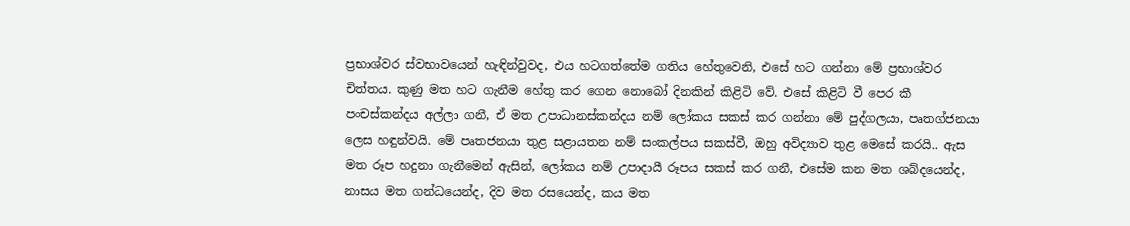ප්‍රභාශ්වර ස්වභාවයෙන් හැඳින්වුවද, එය හටගත්තේම ගතිය හේතුවෙනි, එසේ හට ගන්නා මේ ප්‍රභාශ්වර චිත්තය. කුණු මත හට ගැනීම හේතු කර ගෙන නොබෝ දිනකින් කිළිටි වේ. එසේ කිළිටි වී පෙර කී පංචස්කන්දය අල්ලා ගනී, ඒ මත උපාධානස්කන්දය නම් ලෝකය සකස් කර ගන්නා මේ පුද්ගලයා, පෘතග්ජනයා ලෙස හඳුන්වයි. මේ පෘතජනයා තුළ සළායතන නම් සංකල්පය සකස්වී, ඔහු අවිද්‍යාව තුළ මෙසේ කරයි.. ඇස මත රූප හදුනා ගැනීමෙන් ඇසින්, ලෝකය නම් උපාදායී රූපය සකස් කර ගනී, එසේම කන මත ශබ්දයෙන්ද, නාසය මත ගන්ධයෙන්ද, දිව මත රසයෙන්ද, කය මත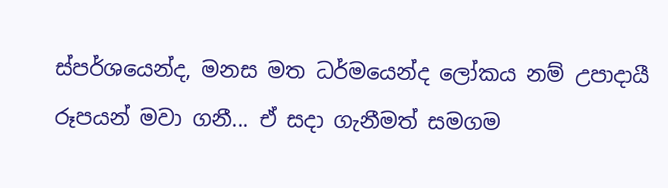ස්පර්ශයෙන්ද, මනස මත ධර්මයෙන්ද ලෝකය නම් උපාදායී රූපයන් මවා ගනී... ඒ සදා ගැනීමත් සමගම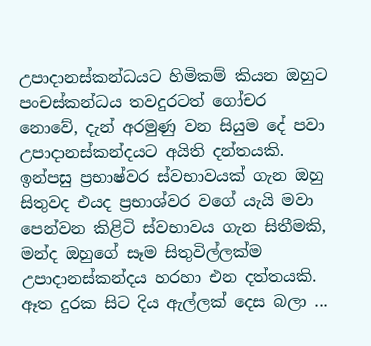උපාදානස්කන්ධයට හිමිකම් කියන ඔහුට පංචස්කන්ධය තවදුරටත් ගෝචර නොවේ, දැන් අරමුණු වන සියුම දේ පවා උපාදානස්කන්දයට අයිති දන්තයකි. ඉන්පසු ප්‍රභාෂ්වර ස්වභාවයක් ගැන ඔහු සිතුවද එයද ප්‍රභාශ්වර වගේ යැයි මවා පෙන්වන කිළිටි ස්වභාවය ගැන සිතීමකි, මන්ද ඔහුගේ සෑම සිතුවිල්ලක්ම උපාදානස්කන්දය හරහා එන දත්තයකි. ඈත දුරක සිට දිය ඇල්ලක් ‍දෙස බලා ...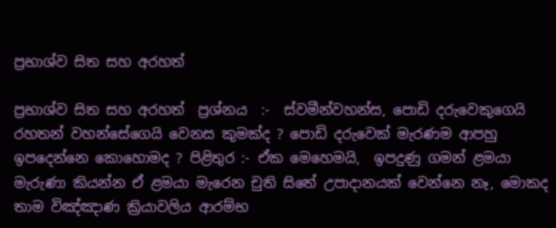ප්‍රභාශ්ව සිත සහ අරහත්

ප්‍රභාශ්ව සිත සහ අරහත්  ප්‍රශ්නය  :-  ස්වමීන්වහන්ස, පොඩි දරුවෙකුගෙයි රහතන් වහන්සේගෙයි වෙනස කුමක්ද ? පොඩි දරුවෙක් මැරණම ආපහු ඉපදෙන්නෙ කොහොමද ? පිළිතුර :- ඒක මෙහෙමයි,  ඉපදුණු ගමන් ළමයා මැරුණා කියන්න ඒ ළමයා මැරෙන චුති සිතේ උපාදානයක් වෙන්නෙ නෑ, මොකද තාම විඤ්ඤාණ ක්‍රියාවලිය ආරම්භ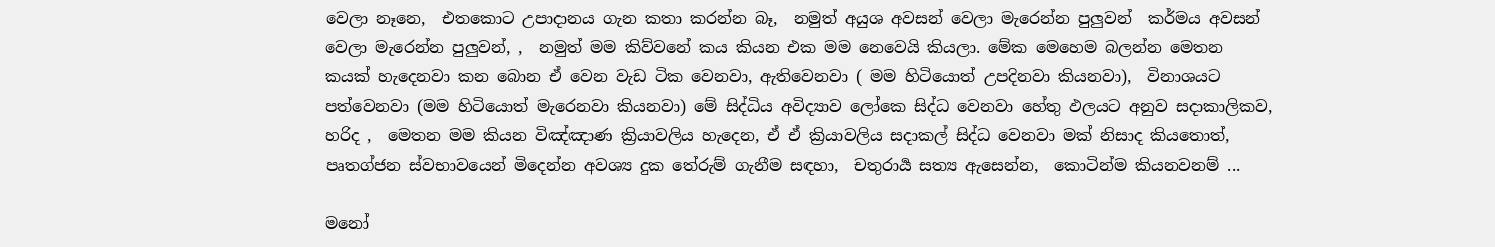වෙලා නෑනෙ,  එතකොට උපාදානය ගැන කතා කරන්න බෑ,  නමුත් අයුශ අවසන් වෙලා මැරෙන්න පුලුවන්  කර්මය අවසන් වෙලා මැරෙන්න පුලුවන්, ,  නමුත් මම කිව්වනේ කය කියන එක මම නෙවෙයි කියලා. මේක මෙහෙම බලන්න මෙතන කයක් හැදෙනවා කන බොන ඒ වෙන වැඩ ටික වෙනවා, ඇතිවෙනවා ( මම හිටියොත් උපදිනවා කියනවා),  විනාශයට පත්වෙනවා (මම හිටියොත් මැරෙනවා කියනවා) මේ සිද්ධිය අවිද්‍යාව ලෝකෙ සිද්ධ වෙනවා හේතු ඵලයට අනුව සදාකාලිකව, හරිද ,  මෙතන මම කියන විඤ්ඤාණ ක්‍රියාවලිය හැදෙන, ඒ ඒ ක්‍රියාවලිය සදාකල් සිද්ධ වෙනවා මක් නිසාද කියතොත්, පෘතග්ජන ස්වභාවයෙන් මිදෙන්න අවශ්‍ය දුක තේරුම් ගැනීම සඳහා,  චතුරාර්‍ය සත්‍ය ඇසෙන්න,  කොටින්ම කියනවනම් ...

මනෝ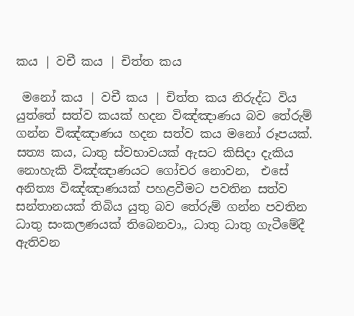කය | වචී කය | චිත්ත කය

 මනෝ කය | වචී කය | චිත්ත කය නිරුද්ධ විය යුත්තේ සත්ව කයක් හදන විඤ්ඤාණය බව තේරුම් ගන්න විඤ්ඤාණය හදන සත්ව කය මනෝ රූපයක්.  සත්‍ය කය, ධාතු ස්වභාවයක් ඇසට කිසිදා දැකිය නොහැකි විඤ්ඤාණයට ගෝචර නොවන,  එසේ අනිත්‍ය විඤ්ඤාණයක් පහළවීමට පවතින සත්ව සන්තානයක් තිබිය යුතු බව තේරුම් ගන්න පවතින ධාතු සංකලණයක් තිබෙනවා,, ධාතු ධාතු ගැටීමේදී ඇතිවන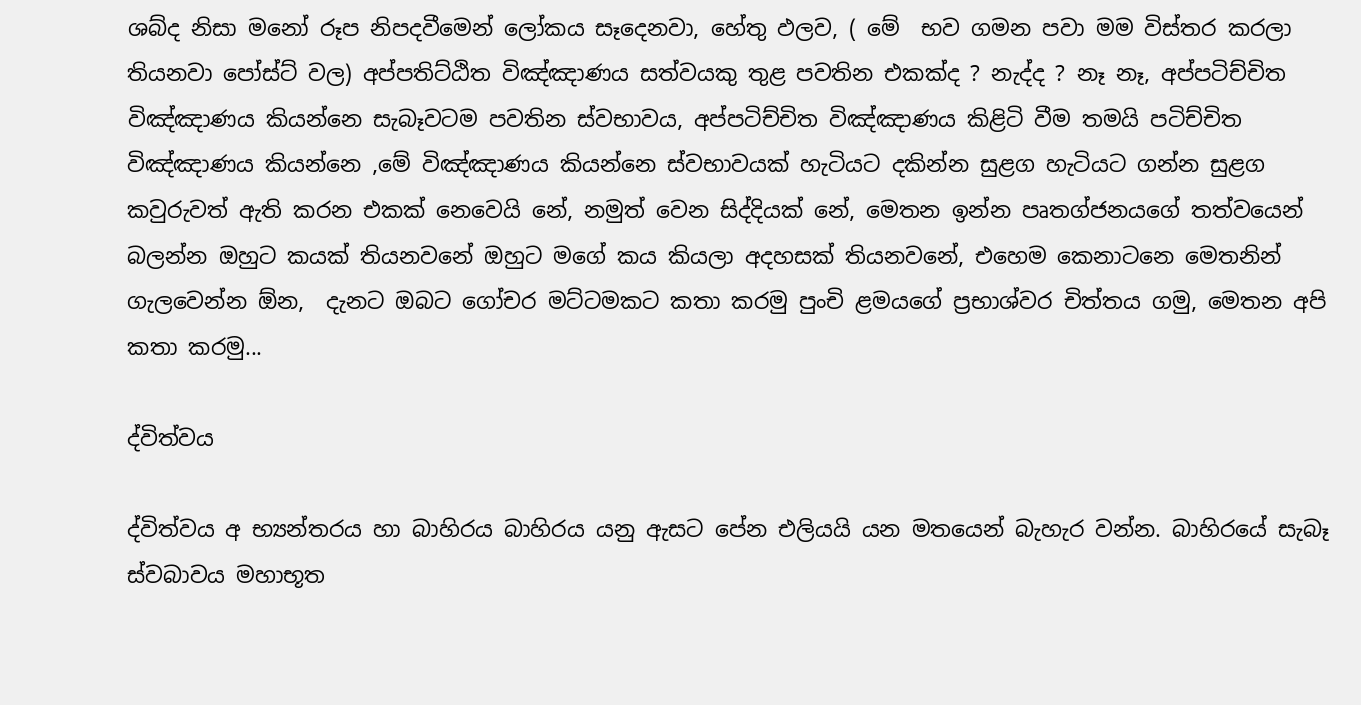ශබ්ද නිසා මනෝ රූප නිපදවීමෙන් ලෝකය සෑදෙනවා, හේතු ඵලව, ( මේ  භව ගමන පවා මම විස්තර කරලා තියනවා පෝස්ට් වල) අප්පතිට්ඨිත විඤ්ඤාණය සත්වයකු තුළ පවතින එකක්ද ? නැද්ද ? නෑ නෑ, අප්පටිච්චිත විඤ්ඤාණය කියන්නෙ සැබෑවටම පවතින ස්වභාවය, අප්පටිච්චිත විඤ්ඤාණය කිළිටි වීම තමයි පටිච්චිත විඤ්ඤාණය කියන්නෙ ,මේ විඤ්ඤාණය කියන්නෙ ස්වභාවයක් හැටියට දකින්න සුළග හැටියට ගන්න සුළග කවුරුවත් ඇති කරන එකක් නෙවෙයි නේ, නමුත් වෙන සිද්දියක් නේ, මෙතන ඉන්න පෘතග්ජනයගේ තත්වයෙන් බලන්න ඔහුට කයක් තියනවනේ ඔහුට මගේ කය කියලා අදහසක් තියනවනේ, එහෙම කෙනාටනෙ මෙතනින් ගැලවෙන්න ඕන,  දැනට ඔබට ගෝචර මට්ටමකට කතා කරමු පුංචි ළමයගේ ප්‍රභාශ්වර චිත්තය ගමු, මෙතන අපි කතා කරමු...

ද්විත්වය

ද්විත්වය අ භ්‍යන්තරය හා බාහිරය බාහිරය යනු ඇසට පේන එලියයි යන මතයෙන් බැහැර වන්න. බාහිරයේ සැබෑ ස්වබාවය මහාභූත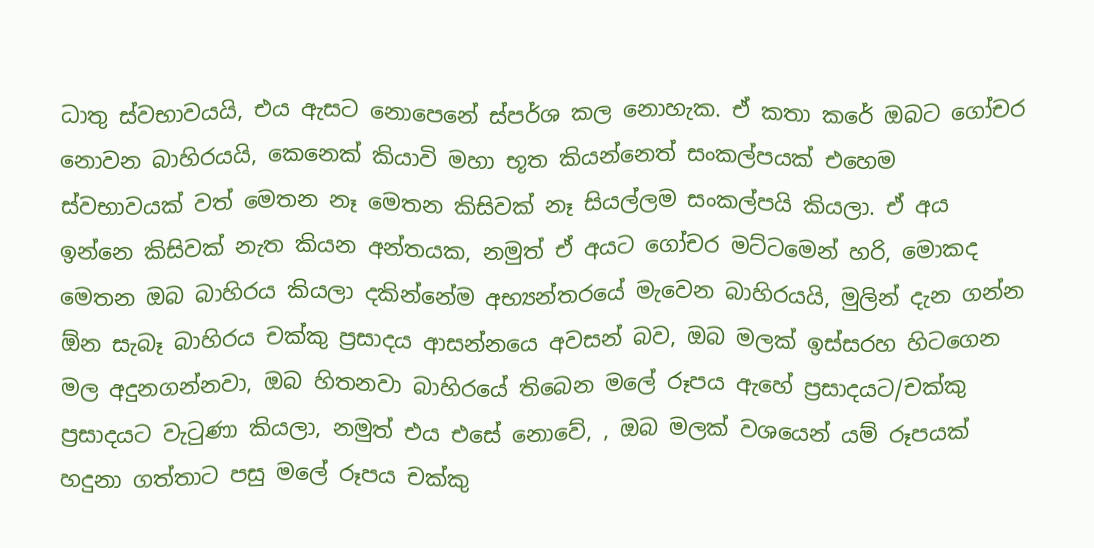ධාතු ස්වභාවයයි, එය ඇසට නොපෙනේ ස්පර්ශ කල නොහැක. ඒ කතා කරේ ඔබට ගෝචර නොවන බාහිරයයි, කෙනෙක් කියාවි මහා භූත කියන්නෙත් සංකල්පයක් එහෙම ස්වභාවයක් වත් මෙතන නෑ මෙතන කිසිවක් නෑ සියල්ලම සංකල්පයි කියලා. ඒ අය ඉන්නෙ කිසිවක් නැත කියන අන්තයක, නමුත් ඒ අයට ගෝචර මට්ටමෙන් හරි, මොකද මෙතන ඔබ බාහිරය කියලා දකින්නේම අභ්‍යන්තරයේ මැවෙන බාහිරයයි, මුලින් දැන ගන්න ඕන සැබෑ බාහිරය චක්කු ප්‍රසාදය ආසන්නයෙ අවසන් බව, ඔබ මලක් ඉස්සරහ හිටගෙන මල අදුනගන්නවා, ඔබ හිතනවා බාහිරයේ තිබෙන මලේ රූපය ඇහේ ප්‍රසාදයට/චක්කු ප්‍රසාදයට වැටුණා කියලා, නමුත් එය එසේ නොවේ, , ඔබ මලක් වශයෙන් යම් රූපයක් හදුනා ගත්තාට පසු මලේ රූපය චක්කු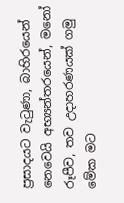ප්‍රසාදයට වැටුණා, බාහිරයෙන් නෙවෙයි අභ්‍යන්තරයෙන්, මනෝ රූපීව, තව උදාහරණයක් ගමු මේක මට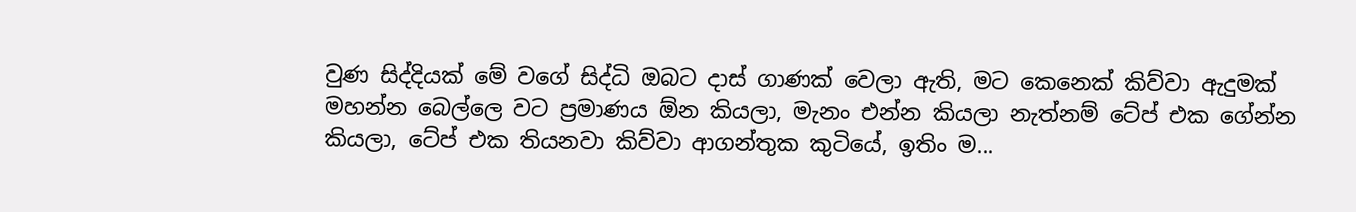වුණ සිද්දියක් මේ වගේ සිද්ධි ඔබට දාස් ගාණක් වෙලා ඇති, මට කෙනෙක් කිව්වා ඇදුමක් මහන්න බෙල්ලෙ වට ප්‍රමාණය ඕන කියලා, මැනං එන්න කියලා නැත්නම් ටේප් එක ගේන්න කියලා, ටේප් එක තියනවා කිව්වා ආගන්තුක කුටියේ, ඉතිං ම...